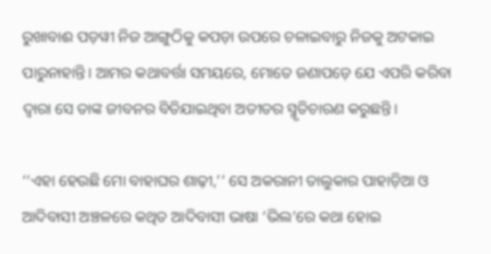ରୁଖାବାଈ ପଡ଼ୱୀ ନିଜ ଆଙ୍ଗୁଠିକୁ କପଡ଼ା ଉପରେ ଚଳାଇବାରୁ ନିଜକୁ ଅଟକାଇ ପାରୁନାହାନ୍ତି। ଆମର କଥାବର୍ତ୍ତା ସମୟରେ, ମୋତେ ଜଣାପଡ଼େ ଯେ ଏପରି କରିବା ଦ୍ୱାରା ସେ ତାଙ୍କ ଜୀବନର ବିତିଯାଇଥିବା ଅତୀତର ସ୍ମୃତିଚାରଣ କରୁଛନ୍ତି।

‘‘ଏହା ହେଉଛି ମୋ ବାହାଘର ଶାଢ଼ୀ,’’ ସେ ଅକରାନୀ ତାଲୁକାର ପାହାଡ଼ିଆ ଓ ଆଦିବାସୀ ଅଞ୍ଚଳରେ କଥିତ ଆଦିବାସୀ ଭାଷା ‘ଭିଲ’ରେ କଥା ହୋଇ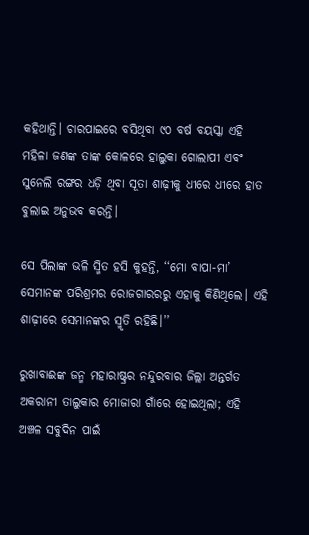କହିଥାନ୍ତି। ଚାରପାଇରେ ବସିଥିବା ୯୦ ବର୍ଷ ବୟସ୍କା ଏହି ମହିଳା ଜଣଙ୍କ ତାଙ୍କ କୋଳରେ ହାଲୁକା ଗୋଲାପୀ ଏବଂ ସୁନେଲି ରଙ୍ଗର ଧଡ଼ି ଥିବା ସୂତା ଶାଢ଼ୀକୁ ଧୀରେ ଧୀରେ ହାତ ବୁଲାଇ ଅନୁଭବ କରନ୍ତି।

ସେ ପିଲାଙ୍କ ଭଳି ସ୍ମିତ ହସି କୁହନ୍ତି, ‘‘ମୋ ବାପା-ମା’ ସେମାନଙ୍କ ପରିଶ୍ରମର ରୋଜଗାରରରୁ ଏହାକୁ କିଣିଥିଲେ। ଏହି ଶାଢ଼ୀରେ ସେମାନଙ୍କର ସ୍ମୃତି ରହିଛି।’’

ରୁଖାବାଈଙ୍କ ଜନ୍ମ ମହାରାଷ୍ଟ୍ରର ନନ୍ଦୁରବାର ଜିଲ୍ଲା ଅନ୍ତର୍ଗତ ଅକରାନୀ ତାଲୁକାର ମୋଜାରା ଗାଁରେ ହୋଇଥିଲା; ଏହି ଅଞ୍ଚଳ ସବୁଦିନ ପାଇଁ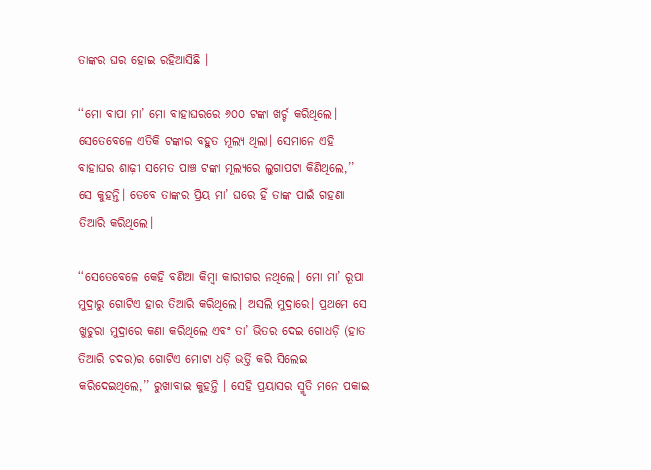ତାଙ୍କର ଘର ହୋଇ ରହିଆସିଛି ।

‘‘ମୋ ବାପା ମା’ ମୋ ବାହାଘରରେ ୬୦୦ ଟଙ୍କା ଖର୍ଚ୍ଚ କରିଥିଲେ। ସେତେବେଳେ ଏତିକି ଟଙ୍କାର ବହୁତ ମୂଲ୍ୟ ଥିଲା। ସେମାନେ ଏହି ବାହାଘର ଶାଢ଼ୀ ସମେତ ପାଞ୍ଚ ଟଙ୍କା ମୂଲ୍ୟରେ ଲୁଗାପଟା କିଣିଥିଲେ,’’ ସେ କୁହନ୍ତି। ତେବେ ତାଙ୍କର ପ୍ରିୟ ମା’ ଘରେ ହିଁ ତାଙ୍କ ପାଇଁ ଗହଣା ତିଆରି କରିଥିଲେ।

‘‘ସେତେବେଳେ କେହି ବଣିଆ କିମ୍ବା କାରୀଗର ନଥିଲେ। ମୋ ମା’ ରୂପା ମୁଦ୍ରାରୁ ଗୋଟିଏ ହାର ତିଆରି କରିଥିଲେ। ଅସଲି ମୁଦ୍ରାରେ। ପ୍ରଥମେ ସେ ଖୁଚୁରା ମୁଦ୍ରାରେ କଣା କରିଥିଲେ ଏବଂ ତା’ ଭିତର ଦେଇ ଗୋଧଡ଼ି (ହାତ ତିଆରି ଚଦର)ର ଗୋଟିଏ ମୋଟା ଧଡ଼ି ଭର୍ତ୍ତି କରି ସିଲେଇ କରିଦେଇଥିଲେ,’’ ରୁଖାବାଇ କୁହନ୍ତି । ସେହି ପ୍ରୟାସର ସ୍ମୃତି ମନେ ପକାଇ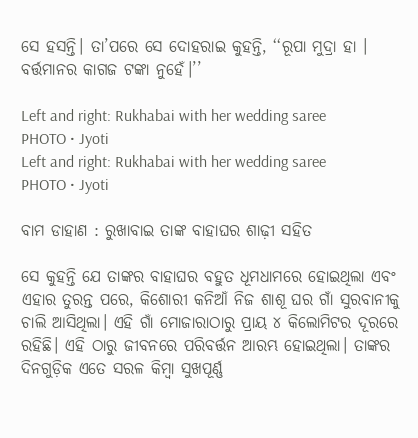ସେ ହସନ୍ତି। ତା’ପରେ ସେ ଦୋହରାଇ କୁହନ୍ତି, ‘‘ରୂପା ମୁଦ୍ରା ହା । ବର୍ତ୍ତମାନର କାଗଜ ଟଙ୍କା ନୁହେଁ।’’

Left and right: Rukhabai with her wedding saree
PHOTO • Jyoti
Left and right: Rukhabai with her wedding saree
PHOTO • Jyoti

ବାମ ଡାହାଣ : ରୁଖାବାଇ ତାଙ୍କ ବାହାଘର ଶାଢ଼ୀ ସହିତ

ସେ କୁହନ୍ତି ଯେ ତାଙ୍କର ବାହାଘର ବହୁତ ଧୂମଧାମରେ ହୋଇଥିଲା ଏବଂ ଏହାର ତୁରନ୍ତ ପରେ, କିଶୋରୀ କନିଆଁ ନିଜ ଶାଶୂ ଘର ଗାଁ ସୁରବାନୀକୁ ଚାଲି ଆସିଥିଲା। ଏହି ଗାଁ ମୋଜାରାଠାରୁ ପ୍ରାୟ ୪ କିଲୋମିଟର ଦୂରରେ ରହିଛି। ଏହି ଠାରୁ ଜୀବନରେ ପରିବର୍ତ୍ତନ ଆରମ୍ଭ ହୋଇଥିଲା। ତାଙ୍କର ଦିନଗୁଡ଼ିକ ଏତେ ସରଳ କିମ୍ବା ସୁଖପୂର୍ଣ୍ଣ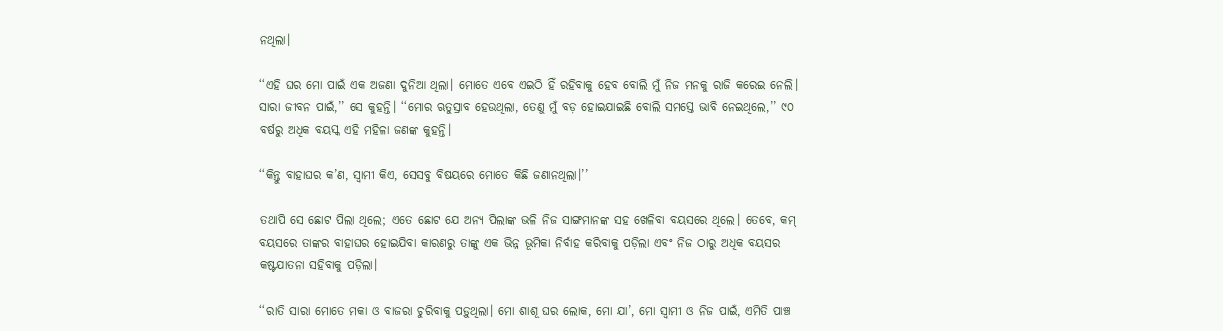ନଥିଲା।

‘‘ଏହି ଘର ମୋ ପାଇଁ ଏକ ଅଜଣା ଦୁନିଆ ଥିଲା। ମୋତେ ଏବେ ଏଇଠି ହିଁ ରହିବାକୁ ହେବ ବୋଲି ମୁଁ ନିଜ ମନକୁ ରାଜି କରେଇ ନେଲି। ସାରା ଜୀବନ ପାଇଁ,’’ ସେ କୁହନ୍ତି। ‘‘ମୋର ଋତୁସ୍ରାବ ହେଉଥିଲା, ତେଣୁ ମୁଁ ବଡ଼ ହୋଇଯାଇଛି ବୋଲି ସମସ୍ତେ ଭାବି ନେଇଥିଲେ,’’ ୯୦ ବର୍ଷରୁ ଅଧିକ ବୟସ୍କ ଏହି ମହିଳା ଜଣଙ୍କ କୁହନ୍ତି।

‘‘କିନ୍ତୁ ବାହାଘର କ’ଣ, ସ୍ୱାମୀ କିଏ, ସେସବୁ ବିଷୟରେ ମୋତେ କିଛି ଜଣାନଥିଲା।’’

ତଥାପି ସେ ଛୋଟ ପିଲା ଥିଲେ; ଏତେ ଛୋଟ ଯେ ଅନ୍ୟ ପିଲାଙ୍କ ଭଳି ନିଜ ସାଙ୍ଗମାନଙ୍କ ସହ ଖେଳିବା ବୟସରେ ଥିଲେ। ତେବେ, କମ୍‌ ବୟସରେ ତାଙ୍କର ବାହାଘର ହୋଇଯିବା କାରଣରୁ ତାଙ୍କୁ ଏକ ଭିନ୍ନ ଭୂମିକା ନିର୍ବାହ କରିବାକୁ ପଡ଼ିଲା ଏବଂ ନିଜ ଠାରୁ ଅଧିକ ବୟସର କଷ୍ଟଯାତନା ସହିବାକୁ ପଡ଼ିଲା।

‘‘ରାତି ସାରା ମୋତେ ମକା ଓ ବାଜରା ଚୁରିବାକୁ ପଡ଼ୁଥିଲା। ମୋ ଶାଶୂ ଘର ଲୋକ, ମୋ ଯା’, ମୋ ସ୍ୱାମୀ ଓ ନିଜ ପାଇଁ, ଏମିତି ପାଞ୍ଚ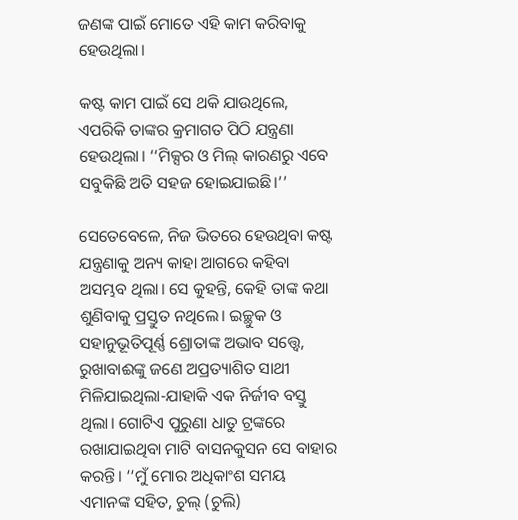ଜଣଙ୍କ ପାଇଁ ମୋତେ ଏହି କାମ କରିବାକୁ ହେଉଥିଲା।

କଷ୍ଟ କାମ ପାଇଁ ସେ ଥକି ଯାଉଥିଲେ, ଏପରିକି ତାଙ୍କର କ୍ରମାଗତ ପିଠି ଯନ୍ତ୍ରଣା ହେଉଥିଲା। ‘‘ମିକ୍ସର ଓ ମିଲ୍‌ କାରଣରୁ ଏବେ ସବୁକିଛି ଅତି ସହଜ ହୋଇଯାଇଛି।’’

ସେତେବେଳେ, ନିଜ ଭିତରେ ହେଉଥିବା କଷ୍ଟ ଯନ୍ତ୍ରଣାକୁ ଅନ୍ୟ କାହା ଆଗରେ କହିବା ଅସମ୍ଭବ ଥିଲା। ସେ କୁହନ୍ତି, କେହି ତାଙ୍କ କଥା ଶୁଣିବାକୁ ପ୍ରସ୍ତୁତ ନଥିଲେ। ଇଚ୍ଛୁକ ଓ ସହାନୁଭୂତିପୂର୍ଣ୍ଣ ଶ୍ରୋତାଙ୍କ ଅଭାବ ସତ୍ତ୍ୱେ, ରୁଖାବାଈଙ୍କୁ ଜଣେ ଅପ୍ରତ୍ୟାଶିତ ସାଥୀ ମିଳିଯାଇଥିଲା-ଯାହାକି ଏକ ନିର୍ଜୀବ ବସ୍ତୁ ଥିଲା। ଗୋଟିଏ ପୁରୁଣା ଧାତୁ ଟ୍ରଙ୍କରେ ରଖାଯାଇଥିବା ମାଟି ବାସନକୁସନ ସେ ବାହାର କରନ୍ତି। ‘‘ମୁଁ ମୋର ଅଧିକାଂଶ ସମୟ ଏମାନଙ୍କ ସହିତ, ଚୁଲ୍ (ଚୁଲି)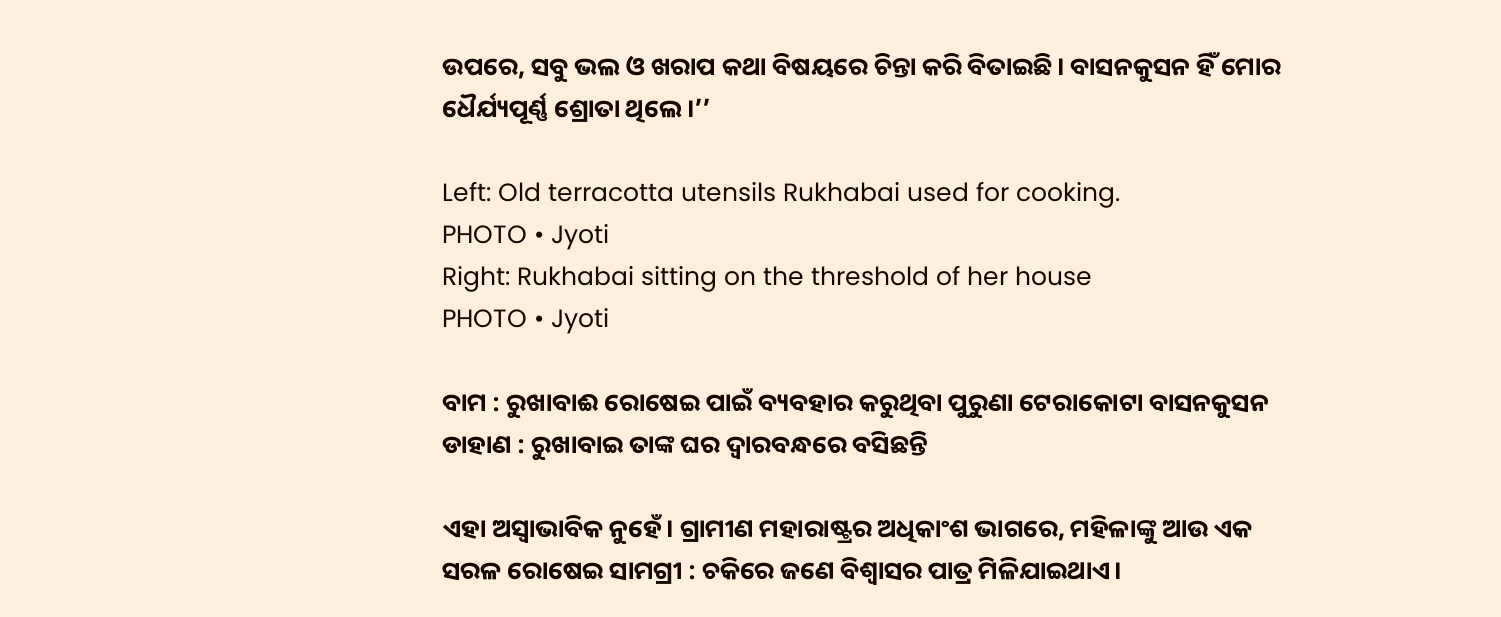ଉପରେ, ସବୁ ଭଲ ଓ ଖରାପ କଥା ବିଷୟରେ ଚିନ୍ତା କରି ବିତାଇଛି। ବାସନକୁସନ ହିଁ ମୋର ଧୈର୍ଯ୍ୟପୂର୍ଣ୍ଣ ଶ୍ରୋତା ଥିଲେ।’’

Left: Old terracotta utensils Rukhabai used for cooking.
PHOTO • Jyoti
Right: Rukhabai sitting on the threshold of her house
PHOTO • Jyoti

ବାମ : ରୁଖାବାଈ ରୋଷେଇ ପାଇଁ ବ୍ୟବହାର କରୁଥିବା ପୁରୁଣା ଟେରାକୋଟା ବାସନକୁସନ ଡାହାଣ : ରୁଖାବାଇ ତାଙ୍କ ଘର ଦ୍ୱାରବନ୍ଧରେ ବସିଛନ୍ତି

ଏହା ଅସ୍ୱାଭାବିକ ନୁହେଁ। ଗ୍ରାମୀଣ ମହାରାଷ୍ଟ୍ରର ଅଧିକାଂଶ ଭାଗରେ, ମହିଳାଙ୍କୁ ଆଉ ଏକ ସରଳ ରୋଷେଇ ସାମଗ୍ରୀ : ଚକିରେ ଜଣେ ବିଶ୍ୱାସର ପାତ୍ର ମିଳିଯାଇଥାଏ।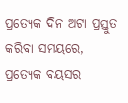ପ୍ରତ୍ୟେକ ଦିନ ଅଟା ପ୍ରସ୍ତୁତ କରିବା ସମୟରେ, ପ୍ରତ୍ୟେକ ବୟସର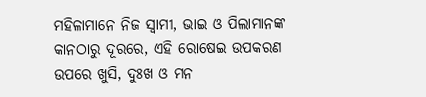ମହିଳାମାନେ ନିଜ ସ୍ୱାମୀ, ଭାଇ ଓ ପିଲାମାନଙ୍କ କାନଠାରୁ ଦୂରରେ, ଏହି ରୋଷେଇ ଉପକରଣ ଉପରେ ଖୁସି, ଦୁଃଖ ଓ ମନ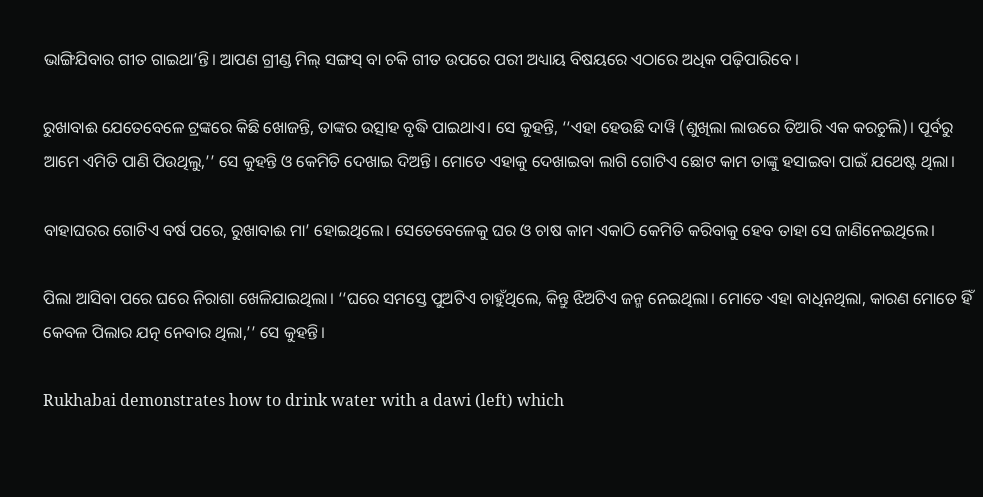ଭାଙ୍ଗିଯିବାର ଗୀତ ଗାଇଥା’ନ୍ତି। ଆପଣ ଗ୍ରୀଣ୍ଡ ମିଲ୍‌ ସଙ୍ଗସ୍‌ ବା ଚକି ଗୀତ ଉପରେ ପରୀ ଅଧ୍ୟାୟ ବିଷୟରେ ଏଠାରେ ଅଧିକ ପଢ଼ିପାରିବେ ।

ରୁଖାବାଈ ଯେତେବେଳେ ଟ୍ରଙ୍କରେ କିଛି ଖୋଜନ୍ତି, ତାଙ୍କର ଉତ୍ସାହ ବୃଦ୍ଧି ପାଇଥାଏ। ସେ କୁହନ୍ତି, ‘‘ଏହା ହେଉଛି ଦାୱି (ଶୁଖିଲା ଲାଉରେ ତିଆରି ଏକ କରଚୁଲି)। ପୂର୍ବରୁ ଆମେ ଏମିତି ପାଣି ପିଉଥିଲୁ,’’ ସେ କୁହନ୍ତି ଓ କେମିତି ଦେଖାଇ ଦିଅନ୍ତି। ମୋତେ ଏହାକୁ ଦେଖାଇବା ଲାଗି ଗୋଟିଏ ଛୋଟ କାମ ତାଙ୍କୁ ହସାଇବା ପାଇଁ ଯଥେଷ୍ଟ ଥିଲା।

ବାହାଘରର ଗୋଟିଏ ବର୍ଷ ପରେ, ରୁଖାବାଈ ମା’ ହୋଇଥିଲେ। ସେତେବେଳେକୁ ଘର ଓ ଚାଷ କାମ ଏକାଠି କେମିତି କରିବାକୁ ହେବ ତାହା ସେ ଜାଣିନେଇଥିଲେ।

ପିଲା ଆସିବା ପରେ ଘରେ ନିରାଶା ଖେଳିଯାଇଥିଲା। ‘‘ଘରେ ସମସ୍ତେ ପୁଅଟିଏ ଚାହୁଁଥିଲେ, କିନ୍ତୁ ଝିଅଟିଏ ଜନ୍ମ ନେଇଥିଲା। ମୋତେ ଏହା ବାଧିନଥିଲା, କାରଣ ମୋତେ ହିଁ କେବଳ ପିଲାର ଯତ୍ନ ନେବାର ଥିଲା,’’ ସେ କୁହନ୍ତି।

Rukhabai demonstrates how to drink water with a dawi (left) which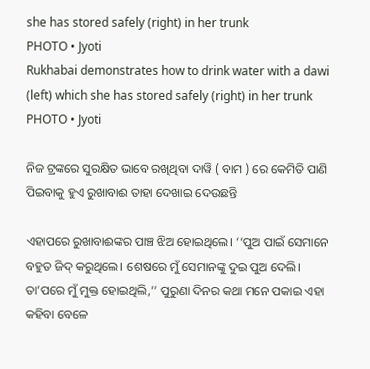she has stored safely (right) in her trunk
PHOTO • Jyoti
Rukhabai demonstrates how to drink water with a dawi (left) which she has stored safely (right) in her trunk
PHOTO • Jyoti

ନିଜ ଟ୍ରଙ୍କରେ ସୁରକ୍ଷିତ ଭାବେ ରଖିଥିବା ଦାୱି ( ବାମ ) ରେ କେମିତି ପାଣି ପିଇବାକୁ ହୁଏ ରୁଖାବାଈ ତାହା ଦେଖାଇ ଦେଉଛନ୍ତି

ଏହାପରେ ରୁଖାବାଈଙ୍କର ପାଞ୍ଚ ଝିଅ ହୋଇଥିଲେ। ‘‘ପୁଅ ପାଇଁ ସେମାନେ ବହୁତ ଜିଦ୍‌ କରୁଥିଲେ। ଶେଷରେ ମୁଁ ସେମାନଙ୍କୁ ଦୁଇ ପୁଅ ଦେଲି। ତା’ପରେ ମୁଁ ମୁକ୍ତ ହୋଇଥିଲି,’’ ପୁରୁଣା ଦିନର କଥା ମନେ ପକାଇ ଏହା କହିବା ବେଳେ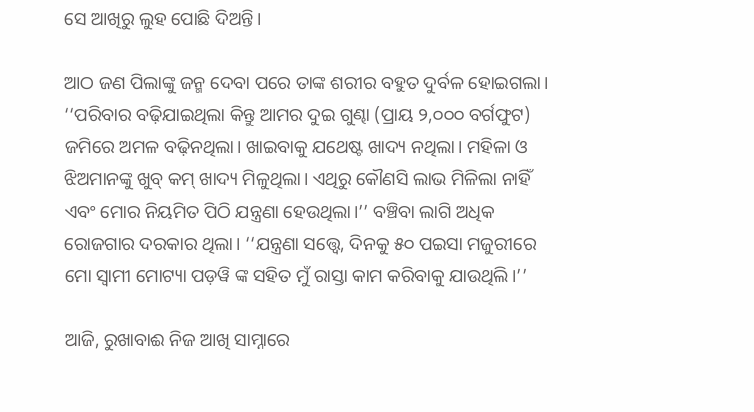ସେ ଆଖିରୁ ଲୁହ ପୋଛି ଦିଅନ୍ତି।

ଆଠ ଜଣ ପିଲାଙ୍କୁ ଜନ୍ମ ଦେବା ପରେ ତାଙ୍କ ଶରୀର ବହୁତ ଦୁର୍ବଳ ହୋଇଗଲା। ‘‘ପରିବାର ବଢ଼ିଯାଇଥିଲା କିନ୍ତୁ ଆମର ଦୁଇ ଗୁଣ୍ଢା (ପ୍ରାୟ ୨,୦୦୦ ବର୍ଗଫୁଟ) ଜମିରେ ଅମଳ ବଢ଼ିନଥିଲା। ଖାଇବାକୁ ଯଥେଷ୍ଟ ଖାଦ୍ୟ ନଥିଲା। ମହିଳା ଓ ଝିଅମାନଙ୍କୁ ଖୁବ୍‌ କମ୍‌ ଖାଦ୍ୟ ମିଳୁଥିଲା। ଏଥିରୁ କୌଣସି ଲାଭ ମିଳିଲା ନାହିଁ ଏବଂ ମୋର ନିୟମିତ ପିଠି ଯନ୍ତ୍ରଣା ହେଉଥିଲା।’’ ବଞ୍ଚିବା ଲାଗି ଅଧିକ ରୋଜଗାର ଦରକାର ଥିଲା। ‘‘ଯନ୍ତ୍ରଣା ସତ୍ତ୍ୱେ, ଦିନକୁ ୫୦ ପଇସା ମଜୁରୀରେ ମୋ ସ୍ୱାମୀ ମୋଟ୍ୟା ପଡ଼ୱି ଙ୍କ ସହିତ ମୁଁ ରାସ୍ତା କାମ କରିବାକୁ ଯାଉଥିଲି।’’

ଆଜି, ରୁଖାବାଈ ନିଜ ଆଖି ସାମ୍ନାରେ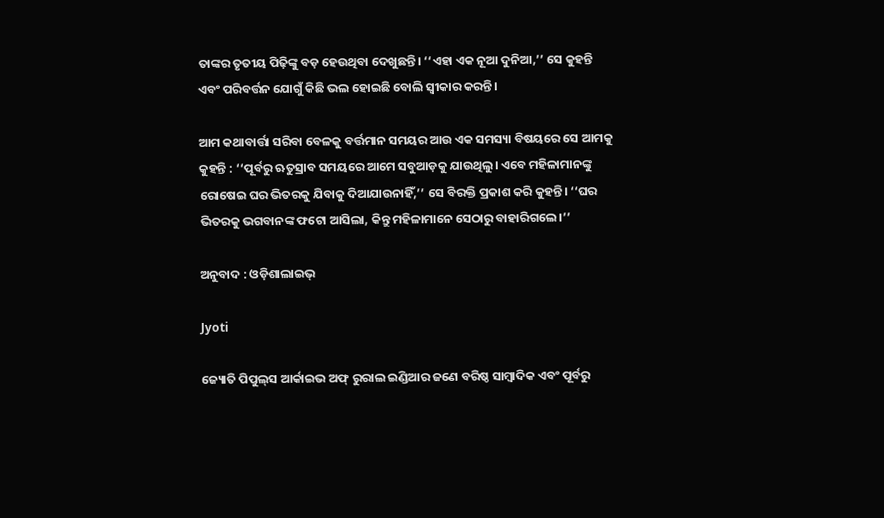ତାଙ୍କର ତୃତୀୟ ପିଢ଼ିଙ୍କୁ ବଡ଼ ହେଉଥିବା ଦେଖୁଛନ୍ତି। ‘‘ଏହା ଏକ ନୂଆ ଦୁନିଆ,’’ ସେ କୁହନ୍ତି ଏବଂ ପରିବର୍ତ୍ତନ ଯୋଗୁଁ କିଛି ଭଲ ହୋଇଛି ବୋଲି ସ୍ୱୀକାର କରନ୍ତି।

ଆମ କଥାବାର୍ତ୍ତା ସରିବା ବେଳକୁ ବର୍ତ୍ତମାନ ସମୟର ଆଉ ଏକ ସମସ୍ୟା ବିଷୟରେ ସେ ଆମକୁ କୁହନ୍ତି : ‘‘ପୂର୍ବରୁ ଋତୁସ୍ରାବ ସମୟରେ ଆମେ ସବୁଆଡ଼କୁ ଯାଉଥିଲୁ। ଏବେ ମହିଳାମାନଙ୍କୁ ରୋଷେଇ ଘର ଭିତରକୁ ଯିବାକୁ ଦିଆଯାଉନାହିଁ,’’ ସେ ବିରକ୍ତି ପ୍ରକାଶ କରି କୁହନ୍ତି। ‘‘ଘର ଭିତରକୁ ଭଗବାନଙ୍କ ଫଟୋ ଆସିଲା, କିନ୍ତୁ ମହିଳାମାନେ ସେଠାରୁ ବାହାରିଗଲେ।’’

ଅନୁବାଦ : ଓଡ଼ିଶାଲାଇଭ୍‍

Jyoti

ଜ୍ୟୋତି ପିପୁଲ୍‌ସ ଆର୍କାଇଭ ଅଫ୍‌ ରୁରାଲ ଇଣ୍ଡିଆର ଜଣେ ବରିଷ୍ଠ ସାମ୍ବାଦିକ ଏବଂ ପୂର୍ବରୁ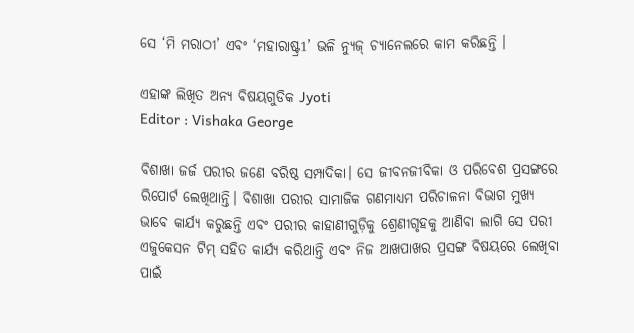ସେ ‘ମି ମରାଠୀ’ ଏବଂ ‘ମହାରାଷ୍ଟ୍ର1’ ଭଳି ନ୍ୟୁଜ୍‌ ଚ୍ୟାନେଲରେ କାମ କରିଛନ୍ତି ।

ଏହାଙ୍କ ଲିଖିତ ଅନ୍ୟ ବିଷୟଗୁଡିକ Jyoti
Editor : Vishaka George

ବିଶାଖା ଜର୍ଜ ପରୀର ଜଣେ ବରିଷ୍ଠ ସମ୍ପାଦିକା। ସେ ଜୀବନଜୀବିକା ଓ ପରିବେଶ ପ୍ରସଙ୍ଗରେ ରିପୋର୍ଟ ଲେଖିଥାନ୍ତି। ବିଶାଖା ପରୀର ସାମାଜିକ ଗଣମାଧ୍ୟମ ପରିଚାଳନା ବିଭାଗ ମୁଖ୍ୟ ଭାବେ କାର୍ଯ୍ୟ କରୁଛନ୍ତି ଏବଂ ପରୀର କାହାଣୀଗୁଡ଼ିକୁ ଶ୍ରେଣୀଗୃହକୁ ଆଣିବା ଲାଗି ସେ ପରୀ ଏଜୁକେସନ ଟିମ୍‌ ସହିତ କାର୍ଯ୍ୟ କରିଥାନ୍ତି ଏବଂ ନିଜ ଆଖପାଖର ପ୍ରସଙ୍ଗ ବିଷୟରେ ଲେଖିବା ପାଇଁ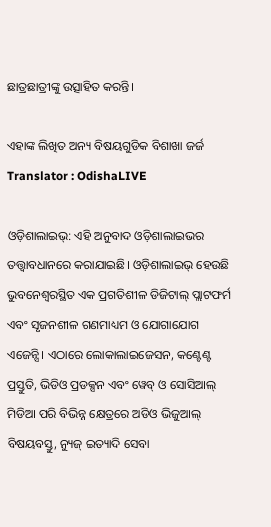ଛାତ୍ରଛାତ୍ରୀଙ୍କୁ ଉତ୍ସାହିତ କରନ୍ତି।

ଏହାଙ୍କ ଲିଖିତ ଅନ୍ୟ ବିଷୟଗୁଡିକ ବିଶାଖା ଜର୍ଜ
Translator : OdishaLIVE

ଓଡ଼ିଶାଲାଇଭ୍: ଏହି ଅନୁବାଦ ଓଡ଼ିଶାଲାଇଭର ତତ୍ତ୍ୱାବଧାନରେ କରାଯାଇଛି। ଓଡ଼ିଶାଲାଇଭ୍ ହେଉଛି ଭୁବନେଶ୍ୱରସ୍ଥିତ ଏକ ପ୍ରଗତିଶୀଳ ଡିଜିଟାଲ୍ ପ୍ଲାଟଫର୍ମ ଏବଂ ସୃଜନଶୀଳ ଗଣମାଧ୍ୟମ ଓ ଯୋଗାଯୋଗ ଏଜେନ୍ସି। ଏଠାରେ ଲୋକାଲାଇଜେସନ, କଣ୍ଟେଣ୍ଟ ପ୍ରସ୍ତୁତି, ଭିଡିଓ ପ୍ରଡକ୍ସନ ଏବଂ ୱେବ୍ ଓ ସୋସିଆଲ୍ ମିଡିଆ ପରି ବିଭିନ୍ନ କ୍ଷେତ୍ରରେ ଅଡିଓ ଭିଜୁଆଲ୍‌ ବିଷୟବସ୍ତୁ, ନ୍ୟୁଜ୍ ଇତ୍ୟାଦି ସେବା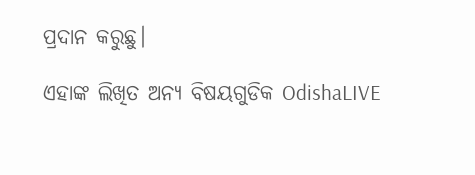ପ୍ରଦାନ କରୁଛୁ।

ଏହାଙ୍କ ଲିଖିତ ଅନ୍ୟ ବିଷୟଗୁଡିକ OdishaLIVE